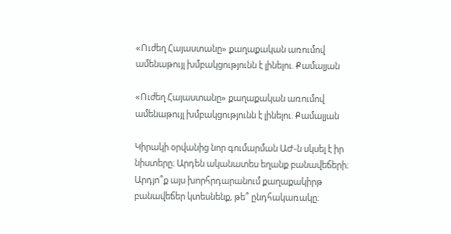«Ուժեղ Հայաստանը» քաղաքական առումով ամենաթույլ խմբակցությունն է լինելու. Քամալյան

«Ուժեղ Հայաստանը» քաղաքական առումով ամենաթույլ խմբակցությունն է լինելու. Քամալյան

Կիրակի օրվանից նոր գումարման ԱԺ-ն սկսել է իր նիստերը։ Արդեն ականատես եղանք բանավեճերի։ Արդյո՞ք այս խորհրդարանում քաղաքակիրթ բանավեճեր կտեսնենք, թե՞ ընդհակառակը։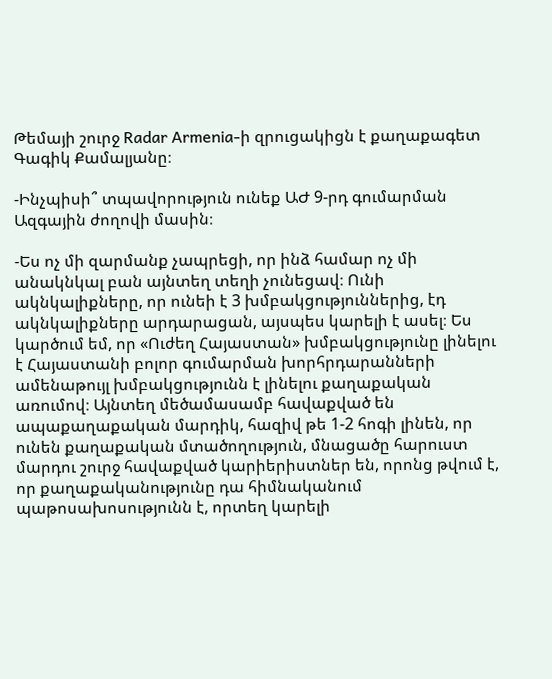Թեմայի շուրջ Radar Armenia-ի զրուցակիցն է քաղաքագետ Գագիկ Քամալյանը։

-Ինչպիսի՞ տպավորություն ունեք ԱԺ 9-րդ գումարման Ազգային ժողովի մասին։

-Ես ոչ մի զարմանք չապրեցի, որ ինձ համար ոչ մի անակնկալ բան այնտեղ տեղի չունեցավ։ Ունի ակնկալիքները, որ ունեի է 3 խմբակցություններից, էդ ակնկալիքները արդարացան, այսպես կարելի է ասել։ Ես կարծում եմ, որ «Ուժեղ Հայաստան» խմբակցությունը լինելու է Հայաստանի բոլոր գումարման խորհրդարանների ամենաթույլ խմբակցությունն է լինելու քաղաքական առումով։ Այնտեղ մեծամասամբ հավաքված են ապաքաղաքական մարդիկ, հազիվ թե 1-2 հոգի լինեն, որ ունեն քաղաքական մտածողություն, մնացածը հարուստ մարդու շուրջ հավաքված կարիերիստներ են, որոնց թվում է, որ քաղաքականությունը դա հիմնականում պաթոսախոսությունն է, որտեղ կարելի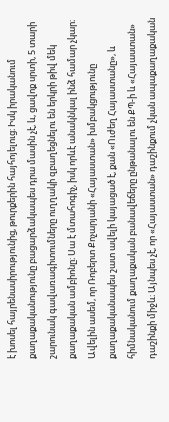է խոսել հայրենասիրությունից, թուրքերին հայհոյելուց։ Իսկ իրականում քաղաքականությունը բացարձակապես դրա մասին չէ, և, ցավոք սրտի, 5 տարի շարունակ գավառագիտումները ուղղակի զբաղեցնելու են երկրի թիվ մեկ քաղաքական ամբիոնը։ Սա է մտահոգիչ, իսկ որևէ անակնկալ ինձ համար չկար։ Ավելին ասեմ, որ Ռոբերտ Քոչարյանի «Հայաստան» խմբակցությունը քաղաքականապես շատ ավելի կայացած է, քան «Ուժեղ Հայաստանը», և հիմնականում քաղաքական բանավեճերը ընթանալու են ՔՊ-ի և «Հայաստան» դաշինքի միջև։ Այնպես չէ, որ «Հայաստան» դաշինքում չկան ապաքաղաքական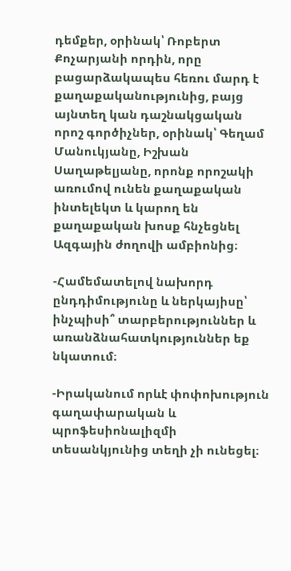դեմքեր, օրինակ՝ Ռոբերտ Քոչարյանի որդին, որը բացարձակապես հեռու մարդ է քաղաքականությունից, բայց այնտեղ կան դաշնակցական որոշ գործիչներ, օրինակ՝ Գեղամ Մանուկյանը, Իշխան Սաղաթելյանը, որոնք որոշակի առումով ունեն քաղաքական ինտելեկտ և կարող են քաղաքական խոսք հնչեցնել Ազգային ժողովի ամբիոնից։

-Համեմատելով նախորդ ընդդիմությունը և ներկայիսը՝ ինչպիսի՞ տարբերություններ և առանձնահատկություններ եք նկատում։

-Իրականում որևէ փոփոխություն գաղափարական և պրոֆեսիոնալիզմի տեսանկյունից տեղի չի ունեցել։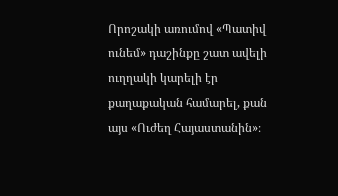Որոշակի առումով «Պատիվ ունեմ» դաշինքը շատ ավելի ուղղակի կարելի էր քաղաքական համարել, քան այս «Ուժեղ Հայաստանին»։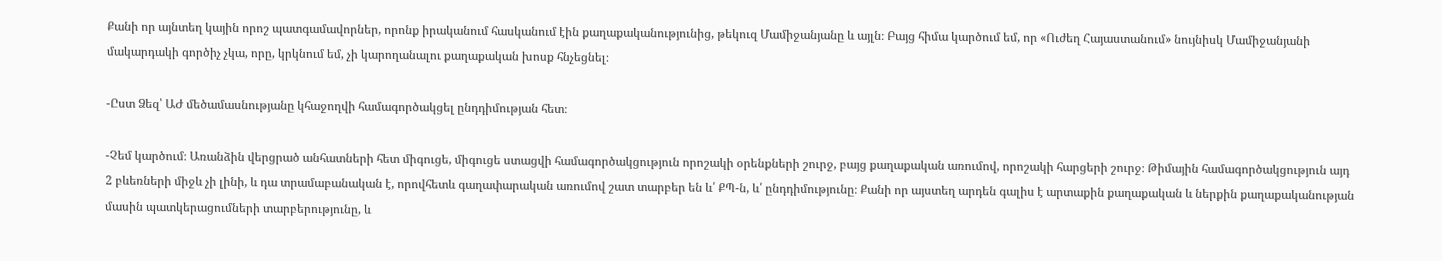Քանի որ այնտեղ կային որոշ պատգամավորներ, որոնք իրականում հասկանում էին քաղաքականությունից, թեկուզ Մամիջանյանը և այլն։ Բայց հիմա կարծում եմ, որ «Ուժեղ Հայաստանում» նույնիսկ Մամիջանյանի մակարդակի գործիչ չկա, որը, կրկնում եմ, չի կարողանալու քաղաքական խոսք հնչեցնել։

-Ըստ Ձեզ՝ ԱԺ մեծամասնությանը կհաջողվի համագործակցել ընդդիմության հետ։

-Չեմ կարծում։ Առանձին վերցրած անհատների հետ միգուցե, միգուցե ստացվի համագործակցություն որոշակի օրենքների շուրջ, բայց քաղաքական առումով, որոշակի հարցերի շուրջ։ Թիմային համագործակցություն այդ 2 բևեռների միջև չի լինի, և դա տրամաբանական է, որովհետև գաղափարական առումով շատ տարբեր են և՛ ՔՊ-ն, և՛ ընդդիմությունը։ Քանի որ այստեղ արդեն գալիս է արտաքին քաղաքական և ներքին քաղաքականության մասին պատկերացումների տարբերությունը, և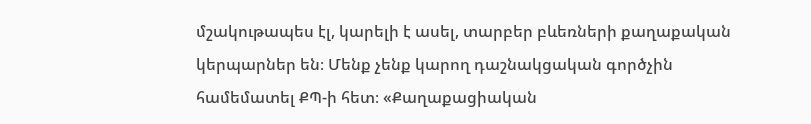մշակութապես էլ, կարելի է ասել, տարբեր բևեռների քաղաքական կերպարներ են։ Մենք չենք կարող դաշնակցական գործչին համեմատել ՔՊ-ի հետ։ «Քաղաքացիական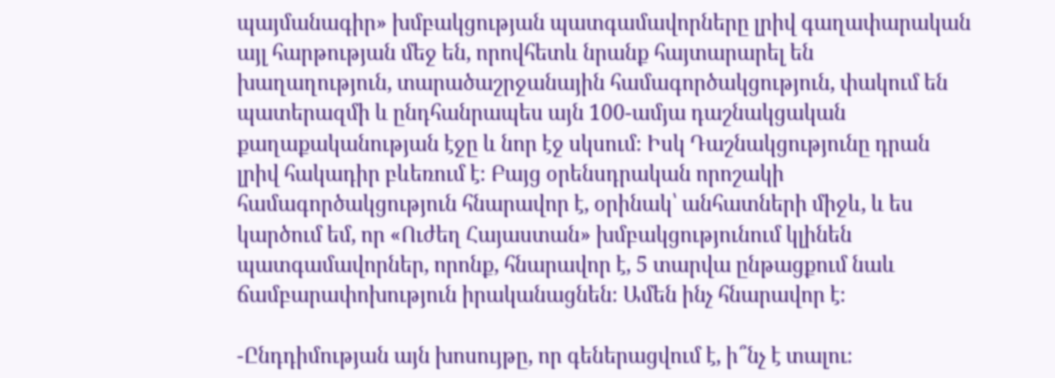պայմանագիր» խմբակցության պատգամավորները լրիվ գաղափարական այլ հարթության մեջ են, որովհետև նրանք հայտարարել են խաղաղություն, տարածաշրջանային համագործակցություն, փակում են պատերազմի և ընդհանրապես այն 100-ամյա դաշնակցական քաղաքականության էջը և նոր էջ սկսում։ Իսկ Դաշնակցությունը դրան լրիվ հակադիր բևեռում է։ Բայց օրենսդրական որոշակի համագործակցություն հնարավոր է, օրինակ՝ անհատների միջև, և ես կարծում եմ, որ «Ուժեղ Հայաստան» խմբակցությունում կլինեն պատգամավորներ, որոնք, հնարավոր է, 5 տարվա ընթացքում նաև ճամբարափոխություն իրականացնեն։ Ամեն ինչ հնարավոր է։

-Ընդդիմության այն խոսույթը, որ գեներացվում է, ի՞նչ է տալու։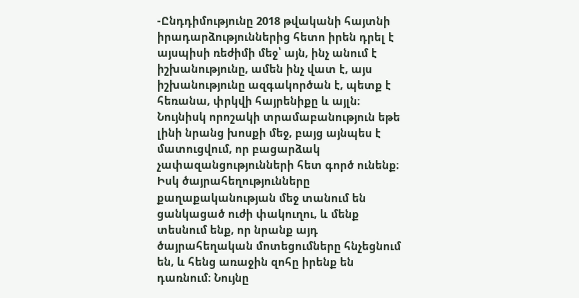-Ընդդիմությունը 2018 թվականի հայտնի իրադարձություններից հետո իրեն դրել է այսպիսի ռեժիմի մեջ՝ այն, ինչ անում է իշխանությունը, ամեն ինչ վատ է, այս իշխանությունը ազգակործան է, պետք է հեռանա, փրկվի հայրենիքը և այլն։ Նույնիսկ որոշակի տրամաբանություն եթե լինի նրանց խոսքի մեջ, բայց այնպես է մատուցվում, որ բացարձակ չափազանցությունների հետ գործ ունենք։ Իսկ ծայրահեղությունները քաղաքականության մեջ տանում են ցանկացած ուժի փակուղու, և մենք տեսնում ենք, որ նրանք այդ ծայրահեղական մոտեցումները հնչեցնում են, և հենց առաջին զոհը իրենք են դառնում։ Նույնը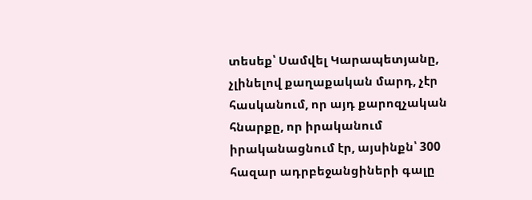տեսեք՝ Սամվել Կարապետյանը, չլինելով քաղաքական մարդ, չէր հասկանում, որ այդ քարոզչական հնարքը, որ իրականում իրականացնում էր, այսինքն՝ 300 հազար ադրբեջանցիների գալը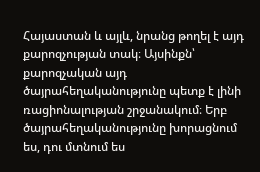Հայաստան և այլև, նրանց թողել է այդ քարոզչության տակ։ Այսինքն՝ քարոզչական այդ ծայրահեղականությունը պետք է լինի ռացիոնալության շրջանակում։ Երբ ծայրահեղականությունը խորացնում ես, դու մտնում ես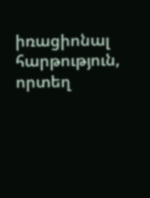իռացիոնալ հարթություն, որտեղ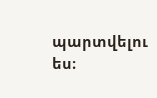պարտվելու ես։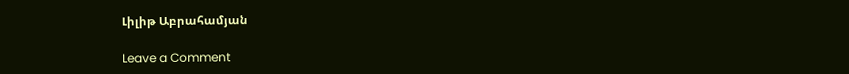Լիլիթ Աբրահամյան

Leave a Comment